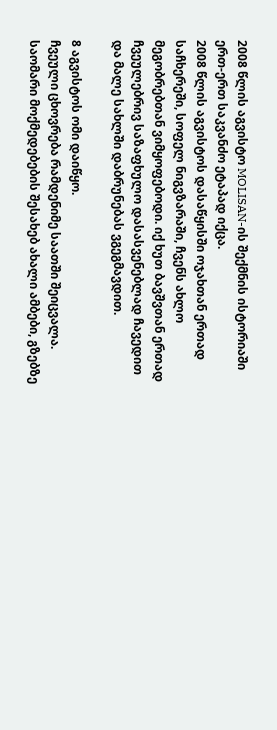2008 წლის აგვისტო MOLISAN-ის შექმნის ისტორიაში ერთ-ერთ საკვანძო ეტაპად იქცა.
2008 წლის აგვისტოს დასაწყისში ოჯახთან ერთად საჩხერეში, სოფელ ნიგვზარაში, ჩვენს ახლო მეგობრებთან ვიმყოფებოდი. იქ ხუთ ბავშვთან ერთად ჩვეულებრივ საზაფხულო დასასვენებლად ჩავედით და მალე სახლში დაბრუნებას ვგეგმავდით.

8 აგვისტოს ომი დაიწყო.
ჩვეული ცხოვრება რამდენიმე საათში შეიცვალა. საომარი მოქმედებების შესახებ ახალი ამბები, გზებზე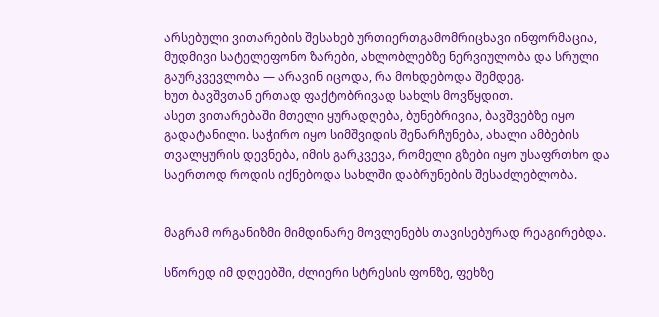არსებული ვითარების შესახებ ურთიერთგამომრიცხავი ინფორმაცია, მუდმივი სატელეფონო ზარები, ახლობლებზე ნერვიულობა და სრული გაურკვევლობა — არავინ იცოდა, რა მოხდებოდა შემდეგ.
ხუთ ბავშვთან ერთად ფაქტობრივად სახლს მოვწყდით.
ასეთ ვითარებაში მთელი ყურადღება, ბუნებრივია, ბავშვებზე იყო გადატანილი. საჭირო იყო სიმშვიდის შენარჩუნება, ახალი ამბების თვალყურის დევნება, იმის გარკვევა, რომელი გზები იყო უსაფრთხო და საერთოდ როდის იქნებოდა სახლში დაბრუნების შესაძლებლობა.


მაგრამ ორგანიზმი მიმდინარე მოვლენებს თავისებურად რეაგირებდა.

სწორედ იმ დღეებში, ძლიერი სტრესის ფონზე, ფეხზე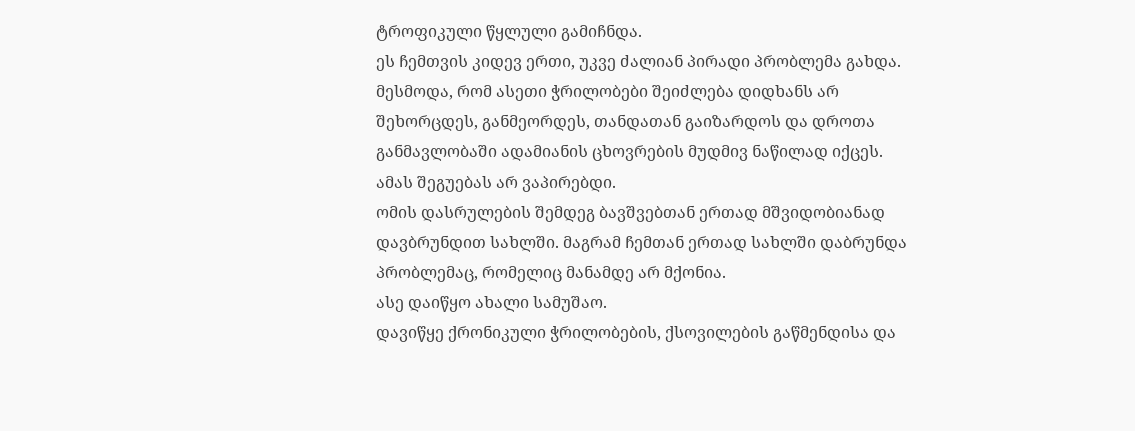ტროფიკული წყლული გამიჩნდა.
ეს ჩემთვის კიდევ ერთი, უკვე ძალიან პირადი პრობლემა გახდა. მესმოდა, რომ ასეთი ჭრილობები შეიძლება დიდხანს არ შეხორცდეს, განმეორდეს, თანდათან გაიზარდოს და დროთა განმავლობაში ადამიანის ცხოვრების მუდმივ ნაწილად იქცეს.
ამას შეგუებას არ ვაპირებდი.
ომის დასრულების შემდეგ ბავშვებთან ერთად მშვიდობიანად დავბრუნდით სახლში. მაგრამ ჩემთან ერთად სახლში დაბრუნდა პრობლემაც, რომელიც მანამდე არ მქონია.
ასე დაიწყო ახალი სამუშაო.
დავიწყე ქრონიკული ჭრილობების, ქსოვილების გაწმენდისა და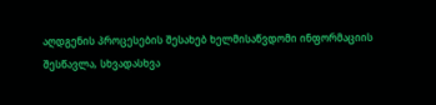აღდგენის პროცესების შესახებ ხელმისაწვდომი ინფორმაციის შესწავლა, სხვადასხვა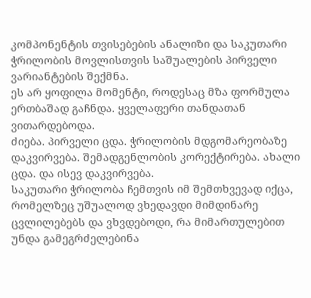კომპონენტის თვისებების ანალიზი და საკუთარი ჭრილობის მოვლისთვის საშუალების პირველი ვარიანტების შექმნა.
ეს არ ყოფილა მომენტი, როდესაც მზა ფორმულა ერთბაშად გაჩნდა. ყველაფერი თანდათან ვითარდებოდა.
ძიება. პირველი ცდა. ჭრილობის მდგომარეობაზე დაკვირვება. შემადგენლობის კორექტირება. ახალი ცდა. და ისევ დაკვირვება.
საკუთარი ჭრილობა ჩემთვის იმ შემთხვევად იქცა, რომელზეც უშუალოდ ვხედავდი მიმდინარე ცვლილებებს და ვხვდებოდი, რა მიმართულებით უნდა გამეგრძელებინა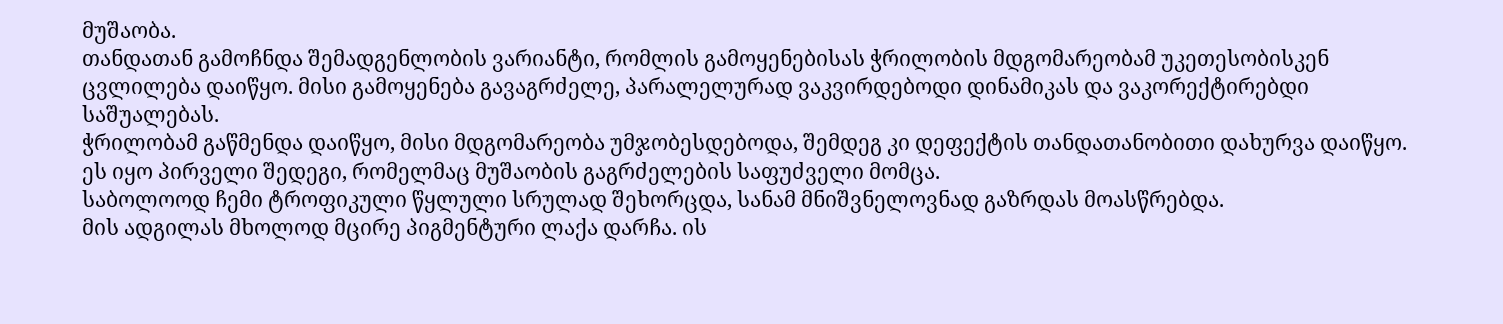მუშაობა.
თანდათან გამოჩნდა შემადგენლობის ვარიანტი, რომლის გამოყენებისას ჭრილობის მდგომარეობამ უკეთესობისკენ ცვლილება დაიწყო. მისი გამოყენება გავაგრძელე, პარალელურად ვაკვირდებოდი დინამიკას და ვაკორექტირებდი საშუალებას.
ჭრილობამ გაწმენდა დაიწყო, მისი მდგომარეობა უმჯობესდებოდა, შემდეგ კი დეფექტის თანდათანობითი დახურვა დაიწყო.
ეს იყო პირველი შედეგი, რომელმაც მუშაობის გაგრძელების საფუძველი მომცა.
საბოლოოდ ჩემი ტროფიკული წყლული სრულად შეხორცდა, სანამ მნიშვნელოვნად გაზრდას მოასწრებდა.
მის ადგილას მხოლოდ მცირე პიგმენტური ლაქა დარჩა. ის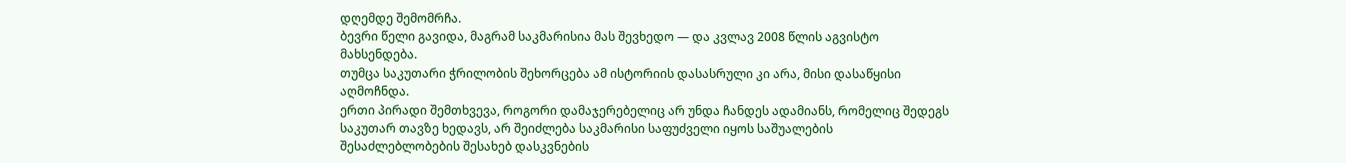დღემდე შემომრჩა.
ბევრი წელი გავიდა, მაგრამ საკმარისია მას შევხედო — და კვლავ 2008 წლის აგვისტო მახსენდება.
თუმცა საკუთარი ჭრილობის შეხორცება ამ ისტორიის დასასრული კი არა, მისი დასაწყისი აღმოჩნდა.
ერთი პირადი შემთხვევა, როგორი დამაჯერებელიც არ უნდა ჩანდეს ადამიანს, რომელიც შედეგს საკუთარ თავზე ხედავს, არ შეიძლება საკმარისი საფუძველი იყოს საშუალების შესაძლებლობების შესახებ დასკვნების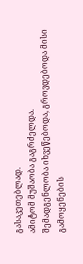გასაკეთებლად.
ამიტომ მუშაობა გაგრძელდა.
შემადგენლობა იხვეწებოდა, გროვდებოდა მისი გამოყენების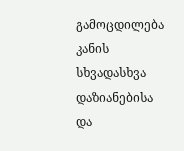გამოცდილება კანის სხვადასხვა დაზიანებისა და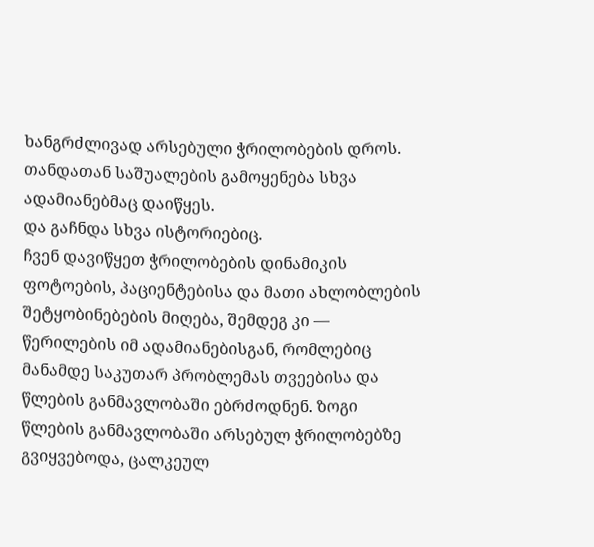ხანგრძლივად არსებული ჭრილობების დროს. თანდათან საშუალების გამოყენება სხვა ადამიანებმაც დაიწყეს.
და გაჩნდა სხვა ისტორიებიც.
ჩვენ დავიწყეთ ჭრილობების დინამიკის ფოტოების, პაციენტებისა და მათი ახლობლების შეტყობინებების მიღება, შემდეგ კი — წერილების იმ ადამიანებისგან, რომლებიც მანამდე საკუთარ პრობლემას თვეებისა და წლების განმავლობაში ებრძოდნენ. ზოგი წლების განმავლობაში არსებულ ჭრილობებზე გვიყვებოდა, ცალკეულ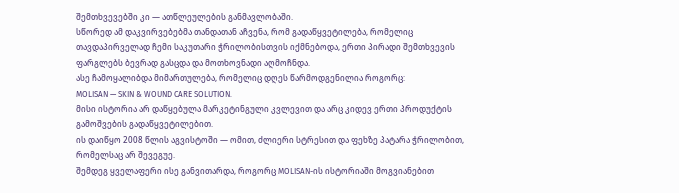შემთხვევებში კი — ათწლეულების განმავლობაში.
სწორედ ამ დაკვირვებებმა თანდათან აჩვენა, რომ გადაწყვეტილება, რომელიც თავდაპირველად ჩემი საკუთარი ჭრილობისთვის იქმნებოდა, ერთი პირადი შემთხვევის ფარგლებს ბევრად გასცდა და მოთხოვნადი აღმოჩნდა.
ასე ჩამოყალიბდა მიმართულება, რომელიც დღეს წარმოდგენილია როგორც:
MOLISAN — SKIN & WOUND CARE SOLUTION.
მისი ისტორია არ დაწყებულა მარკეტინგული კვლევით და არც კიდევ ერთი პროდუქტის გამოშვების გადაწყვეტილებით.
ის დაიწყო 2008 წლის აგვისტოში — ომით, ძლიერი სტრესით და ფეხზე პატარა ჭრილობით, რომელსაც არ შევეგუე.
შემდეგ ყველაფერი ისე განვითარდა, როგორც MOLISAN-ის ისტორიაში მოგვიანებით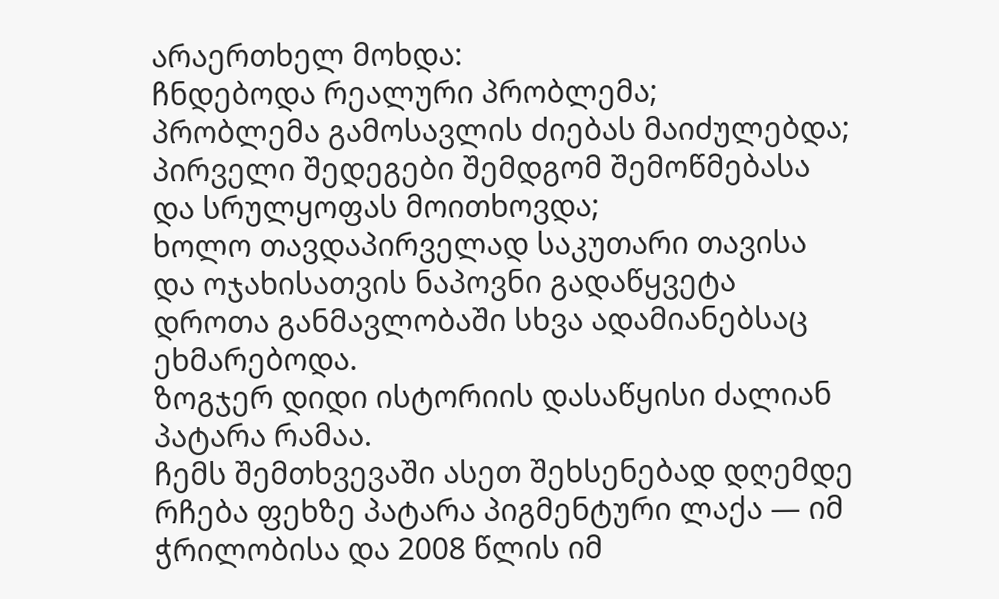არაერთხელ მოხდა:
ჩნდებოდა რეალური პრობლემა;
პრობლემა გამოსავლის ძიებას მაიძულებდა;
პირველი შედეგები შემდგომ შემოწმებასა და სრულყოფას მოითხოვდა;
ხოლო თავდაპირველად საკუთარი თავისა და ოჯახისათვის ნაპოვნი გადაწყვეტა დროთა განმავლობაში სხვა ადამიანებსაც ეხმარებოდა.
ზოგჯერ დიდი ისტორიის დასაწყისი ძალიან პატარა რამაა.
ჩემს შემთხვევაში ასეთ შეხსენებად დღემდე რჩება ფეხზე პატარა პიგმენტური ლაქა — იმ ჭრილობისა და 2008 წლის იმ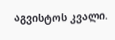აგვისტოს კვალი.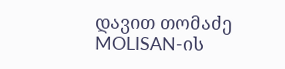დავით თომაძე
MOLISAN-ის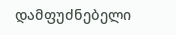დამფუძნებელი